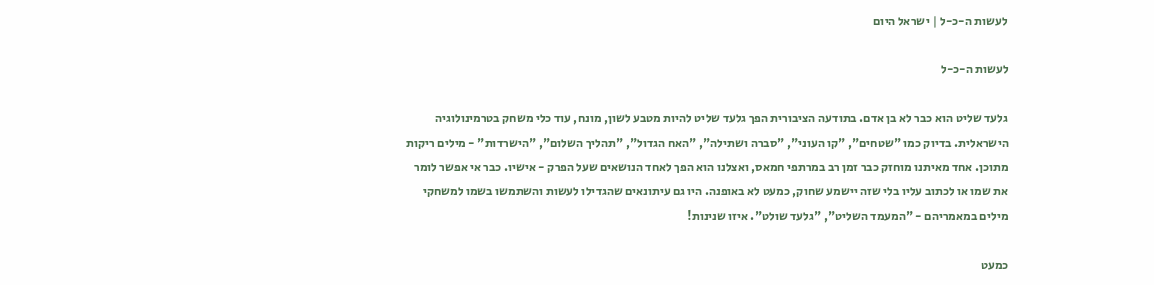לעשות ה-כ-ל | ישראל היום

לעשות ה-כ-ל

גלעד שליט הוא כבר לא בן אדם. בתודעה הציבורית הפך גלעד שליט להיות מטבע לשון, מונח, עוד כלי משחק בטרמינולוגיה הישראלית. בדיוק כמו "שטחים", "קו העוני", "סברה ושתילה", "האח הגדול", "תהליך השלום", "הישרדות" - מילים ריקות מתוכן. אחד מאיתנו מוחזק כבר זמן רב במרתפי חמאס, ואצלנו הוא הפך לאחד הנושאים שעל הפרק - אישיו. כבר אי אפשר לומר את שמו או לכתוב עליו בלי שזה יישמע שחוק, כמעט לא באופנה. היו גם עיתונאים שהגדילו לעשות והשתמשו בשמו למשחקי מילים במאמריהם - "המעמד השליט", "גלעד שולט". איזו שנינות!

כמעט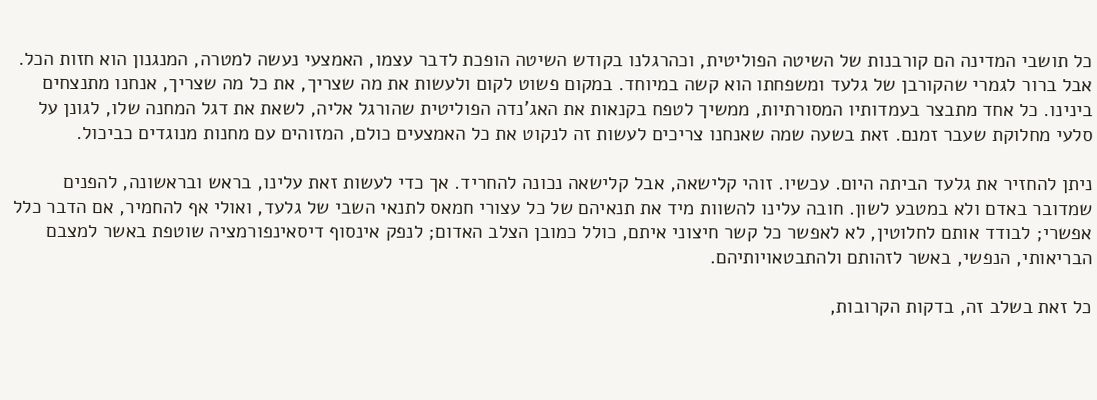כל תושבי המדינה הם קורבנות של השיטה הפוליטית, וכהרגלנו בקודש השיטה הופכת לדבר עצמו, האמצעי נעשה למטרה, המנגנון הוא חזות הכל. אבל ברור לגמרי שהקורבן של גלעד ומשפחתו הוא קשה במיוחד. במקום פשוט לקום ולעשות את מה שצריך, את כל מה שצריך, אנחנו מתנצחים בינינו. כל אחד מתבצר בעמדותיו המסורתיות, ממשיך לטפח בקנאות את האג'נדה הפוליטית שהורגל אליה, לשאת את דגל המחנה שלו, לגונן על סלעי מחלוקת שעבר זמנם. זאת בשעה שמה שאנחנו צריכים לעשות זה לנקוט את כל האמצעים כולם, המזוהים עם מחנות מנוגדים כביכול.

ניתן להחזיר את גלעד הביתה היום. עכשיו. זוהי קלישאה, אבל קלישאה נכונה להחריד. אך כדי לעשות זאת עלינו, בראש ובראשונה, להפנים שמדובר באדם ולא במטבע לשון. חובה עלינו להשוות מיד את תנאיהם של כל עצורי חמאס לתנאי השבי של גלעד, ואולי אף להחמיר, אם הדבר כלל אפשרי; לבודד אותם לחלוטין, לא לאפשר כל קשר חיצוני איתם, כולל כמובן הצלב האדום; לנפק אינסוף דיסאינפורמציה שוטפת באשר למצבם הבריאותי, הנפשי, באשר לזהותם ולהתבטאויותיהם.

כל זאת בשלב זה, בדקות הקרובות,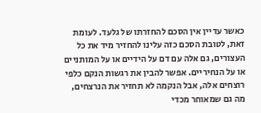כאשר עדיין אין הסכם להחזרתו של גלעד. לעומת זאת, לטובת הסכם כזה עלינו להחזיר מיד את כל העצורים, גם אלה עם דם על הידיים או על המותניים או על הנחיריים. אפשר להבין את רגשות הנקם כלפי רוצחים אלה, אבל הנקמה לא תחזיר את הנרצחים, מה גם שמאוחר מכדי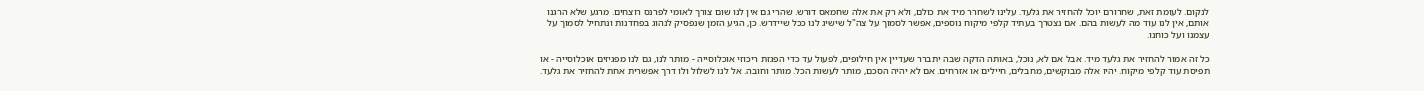לנקום. לעומת זאת, שחרורם יוכל להחזיר את גלעד. עלינו לשחרר מיד את כולם, ולא רק את אלה שחמאס דורש. שהרי גם אין לנו שום צורך לאומי לפרנס רוצחים. מרגע שלא הרגנו אותם, אין לנו עוד מה לעשות בהם. אם נצטרך בעתיד קלפי מיקוח נוספים, אפשר לסמוך על צה"ל שישיג לנו ככל שיידרש. כן, הגיע הזמן שנפסיק לנהוג בפחדנות ונתחיל לסמוך על עצמנו ועל כוחנו.

כל זה אמור להחזיר את גלעד מיד. אבל אם לא, נוכל, באותה הדקה שבה יתברר שעדיין אין חילופים, לפעול עד כדי הפגזת ריכוזי אוכלוסייה - מותר לנו, גם לנו מפגיזים אוכלוסייה - או תפיסת עוד קלפי מיקוח. יהיו אלה מבוקשים, מחבלים, חיילים או אזרחים. אם לא יהיה הסכם, מותר לעשות הכל. מותר וחובה. אל לנו לשלול ולו דרך אפשרית אחת להחזיר את גלעד.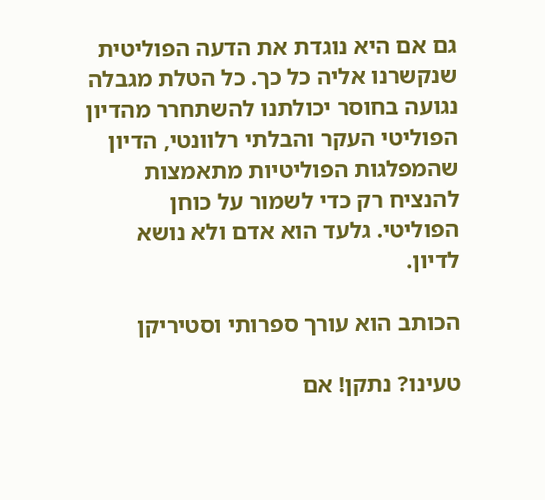גם אם היא נוגדת את הדעה הפוליטית שנקשרנו אליה כל כך. כל הטלת מגבלה נגועה בחוסר יכולתנו להשתחרר מהדיון הפוליטי העקר והבלתי רלוונטי, הדיון שהמפלגות הפוליטיות מתאמצות להנציח רק כדי לשמור על כוחן הפוליטי. גלעד הוא אדם ולא נושא לדיון.

הכותב הוא עורך ספרותי וסטיריקן

טעינו? נתקן! אם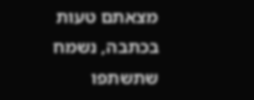מצאתם טעות בכתבה, נשמח שתשתפו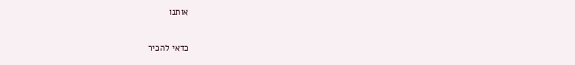אותנו

כדאי להכיר